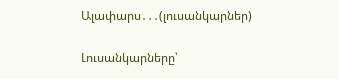Ալափարս․․․(լուսանկարներ)

Լուսանկարները՝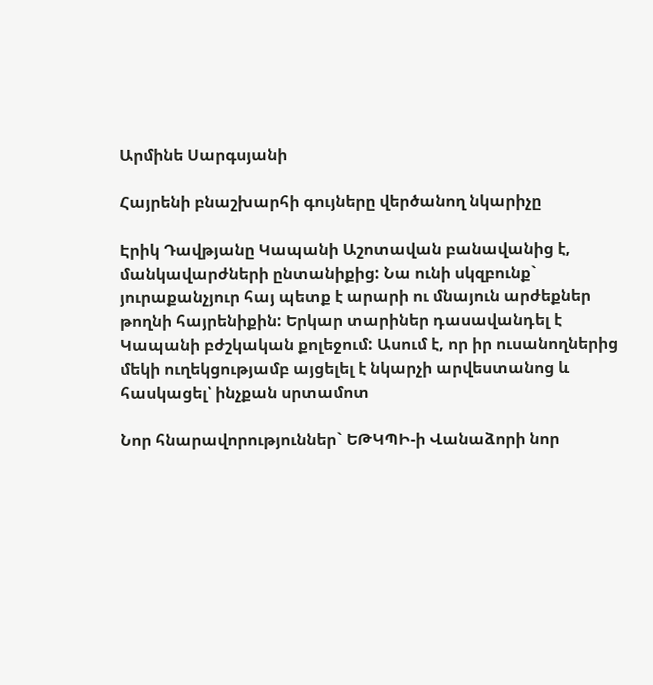Արմինե Սարգսյանի

Հայրենի բնաշխարհի գույները վերծանող նկարիչը

Էրիկ Դավթյանը Կապանի Աշոտավան բանավանից է, մանկավարժների ընտանիքից: Նա ունի սկզբունք`  յուրաքանչյուր հայ պետք է արարի ու մնայուն արժեքներ թողնի հայրենիքին: Երկար տարիներ դասավանդել է Կապանի բժշկական քոլեջում: Ասում է, որ իր ուսանողներից մեկի ուղեկցությամբ այցելել է նկարչի արվեստանոց և հասկացել՝ ինչքան սրտամոտ

Նոր հնարավորություններ` ԵԹԿՊԻ-ի Վանաձորի նոր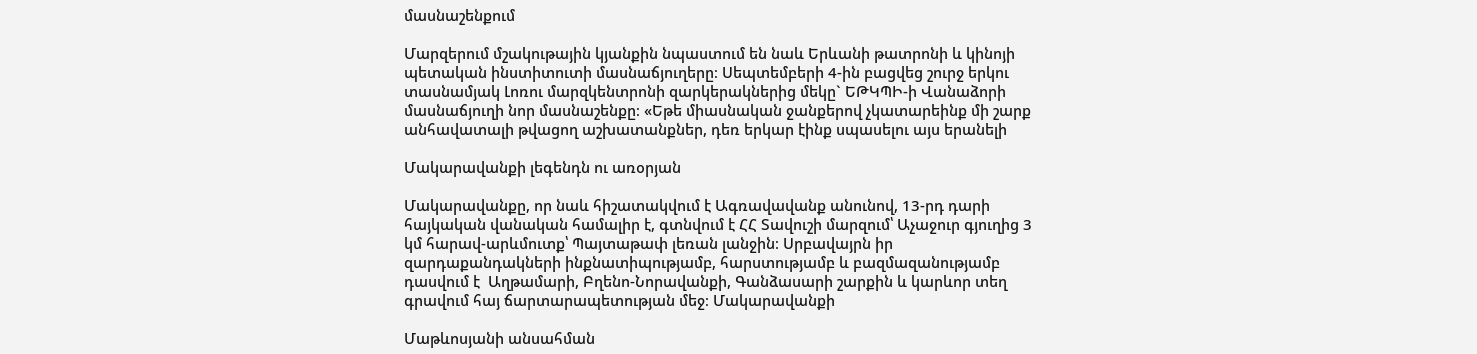մասնաշենքում

Մարզերում մշակութային կյանքին նպաստում են նաև Երևանի թատրոնի և կինոյի պետական ինստիտուտի մասնաճյուղերը։ Սեպտեմբերի 4-ին բացվեց շուրջ երկու տասնամյակ Լոռու մարզկենտրոնի զարկերակներից մեկը` ԵԹԿՊԻ-ի Վանաձորի մասնաճյուղի նոր մասնաշենքը։ «Եթե միասնական ջանքերով չկատարեինք մի շարք անհավատալի թվացող աշխատանքներ, դեռ երկար էինք սպասելու այս երանելի

Մակարավանքի լեգենդն ու առօրյան

Մակարավանքը, որ նաև հիշատակվում է Ագռավավանք անունով, 13-րդ դարի հայկական վանական համալիր է, գտնվում է ՀՀ Տավուշի մարզում՝ Աչաջուր գյուղից 3 կմ հարավ-արևմուտք՝ Պայտաթափ լեռան լանջին։ Սրբավայրն իր զարդաքանդակների ինքնատիպությամբ, հարստությամբ և բազմազանությամբ դասվում է  Աղթամարի, Բղենո-Նորավանքի, Գանձասարի շարքին և կարևոր տեղ գրավում հայ ճարտարապետության մեջ։ Մակարավանքի

Մաթևոսյանի անսահման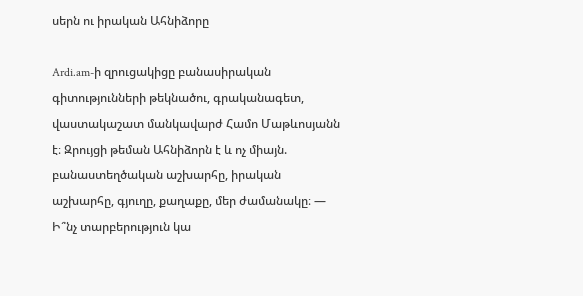սերն ու իրական Ահնիձորը

Ardi.am-ի զրուցակիցը բանասիրական գիտությունների թեկնածու, գրականագետ, վաստակաշատ մանկավարժ Համո Մաթևոսյանն է։ Զրույցի թեման Ահնիձորն է և ոչ միայն. բանաստեղծական աշխարհը, իրական աշխարհը, գյուղը, քաղաքը, մեր ժամանակը։ — Ի՞նչ տարբերություն կա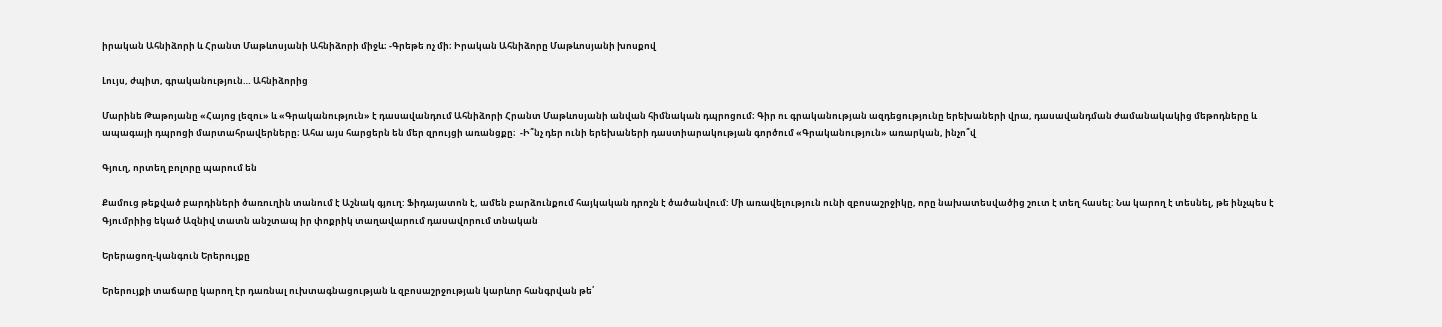իրական Ահնիձորի և Հրանտ Մաթևոսյանի Ահնիձորի միջև։ -Գրեթե ոչ մի։ Իրական Ահնիձորը Մաթևոսյանի խոսքով

Լույս, ժպիտ, գրականություն… Ահնիձորից

Մարինե Թաթոյանը «Հայոց լեզու» և «Գրականություն» է դասավանդում Ահնիձորի Հրանտ Մաթևոսյանի անվան հիմնական դպրոցում։ Գիր ու գրականության ազդեցությունը երեխաների վրա, դասավանդման ժամանակակից մեթոդները և ապագայի դպրոցի մարտահրավերները։ Ահա այս հարցերն են մեր զրույցի առանցքը։  -Ի՞նչ դեր ունի երեխաների դաստիարակության գործում «Գրականություն» առարկան, ինչո՞վ

Գյուղ, որտեղ բոլորը պարում են

Քամուց թեքված բարդիների ծառուղին տանում է Աշնակ գյուղ: Ֆիդայատոն է, ամեն բարձունքում հայկական դրոշն է ծածանվում: Մի առավելություն ունի զբոսաշրջիկը, որը նախատեսվածից շուտ է տեղ հասել: Նա կարող է տեսնել, թե ինչպես է Գյումրիից եկած Ազնիվ տատն անշտապ իր փոքրիկ տաղավարում դասավորում տնական

Երերացող-կանգուն Երերույքը

Երերույքի տաճարը կարող էր դառնալ ուխտագնացության և զբոսաշրջության կարևոր հանգրվան թե՛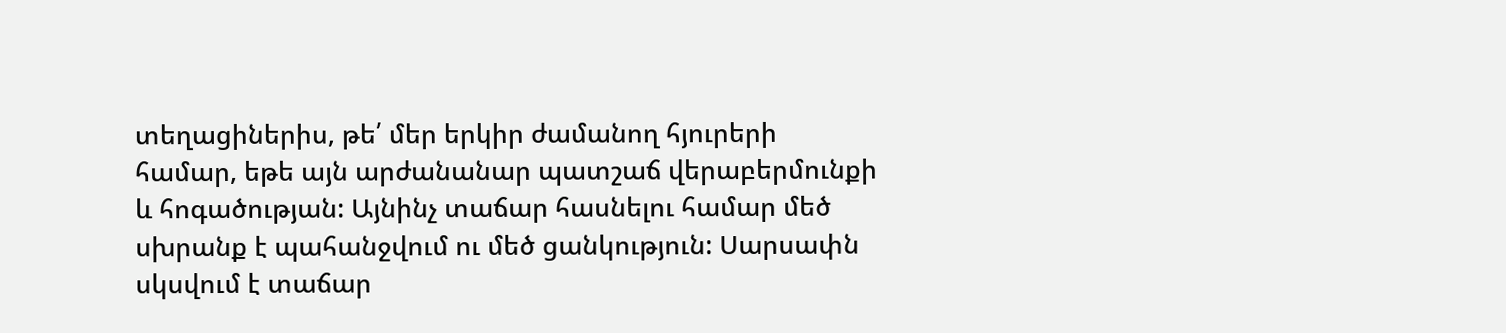տեղացիներիս, թե՛ մեր երկիր ժամանող հյուրերի համար, եթե այն արժանանար պատշաճ վերաբերմունքի և հոգածության: Այնինչ տաճար հասնելու համար մեծ սխրանք է պահանջվում ու մեծ ցանկություն: Սարսափն սկսվում է տաճար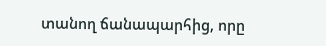տանող ճանապարհից, որը